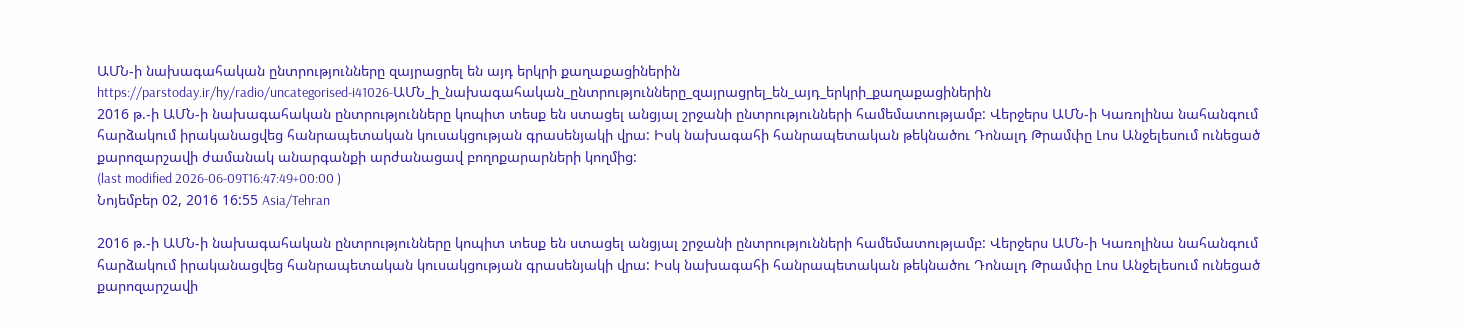ԱՄՆ-ի նախագահական ընտրությունները զայրացրել են այդ երկրի քաղաքացիներին
https://parstoday.ir/hy/radio/uncategorised-i41026-ԱՄՆ_ի_նախագահական_ընտրությունները_զայրացրել_են_այդ_երկրի_քաղաքացիներին
2016 թ.-ի ԱՄՆ-ի նախագահական ընտրությունները կոպիտ տեսք են ստացել անցյալ շրջանի ընտրությունների համեմատությամբ: Վերջերս ԱՄՆ-ի Կառոլինա նահանգում հարձակում իրականացվեց հանրապետական կուսակցության գրասենյակի վրա: Իսկ նախագահի հանրապետական թեկնածու Դոնալդ Թրամփը Լոս Անջելեսում ունեցած քարոզարշավի ժամանակ անարգանքի արժանացավ բողոքարարների կողմից:
(last modified 2026-06-09T16:47:49+00:00 )
Նոյեմբեր 02, 2016 16:55 Asia/Tehran

2016 թ.-ի ԱՄՆ-ի նախագահական ընտրությունները կոպիտ տեսք են ստացել անցյալ շրջանի ընտրությունների համեմատությամբ: Վերջերս ԱՄՆ-ի Կառոլինա նահանգում հարձակում իրականացվեց հանրապետական կուսակցության գրասենյակի վրա: Իսկ նախագահի հանրապետական թեկնածու Դոնալդ Թրամփը Լոս Անջելեսում ունեցած քարոզարշավի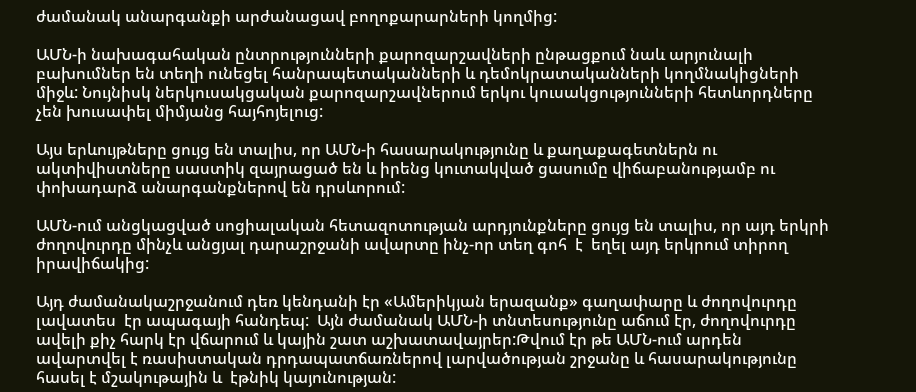ժամանակ անարգանքի արժանացավ բողոքարարների կողմից:

ԱՄՆ-ի նախագահական ընտրությունների քարոզարշավների ընթացքում նաև արյունալի բախումներ են տեղի ունեցել հանրապետականների և դեմոկրատականների կողմնակիցների միջև: Նույնիսկ ներկուսակցական քարոզարշավներում երկու կուսակցությունների հետևորդները  չեն խուսափել միմյանց հայհոյելուց:

Այս երևույթները ցույց են տալիս, որ ԱՄՆ-ի հասարակությունը և քաղաքագետներն ու ակտիվիստները սաստիկ զայրացած են և իրենց կուտակված ցասումը վիճաբանությամբ ու փոխադարձ անարգանքներով են դրսևորում:

ԱՄՆ-ում անցկացված սոցիալական հետազոտության արդյունքները ցույց են տալիս, որ այդ երկրի ժողովուրդը մինչև անցյալ դարաշրջանի ավարտը ինչ-որ տեղ գոհ  է  եղել այդ երկրում տիրող իրավիճակից:

Այդ ժամանակաշրջանում դեռ կենդանի էր «Ամերիկյան երազանք» գաղափարը և ժողովուրդը լավատես  էր ապագայի հանդեպ:  Այն ժամանակ ԱՄՆ-ի տնտեսությունը աճում էր, ժողովուրդը ավելի քիչ հարկ էր վճարում և կային շատ աշխատավայրեր:Թվում էր թե ԱՄՆ-ում արդեն ավարտվել է ռասիստական դրդապատճառներով լարվածության շրջանը և հասարակությունը հասել է մշակութային և  էթնիկ կայունության: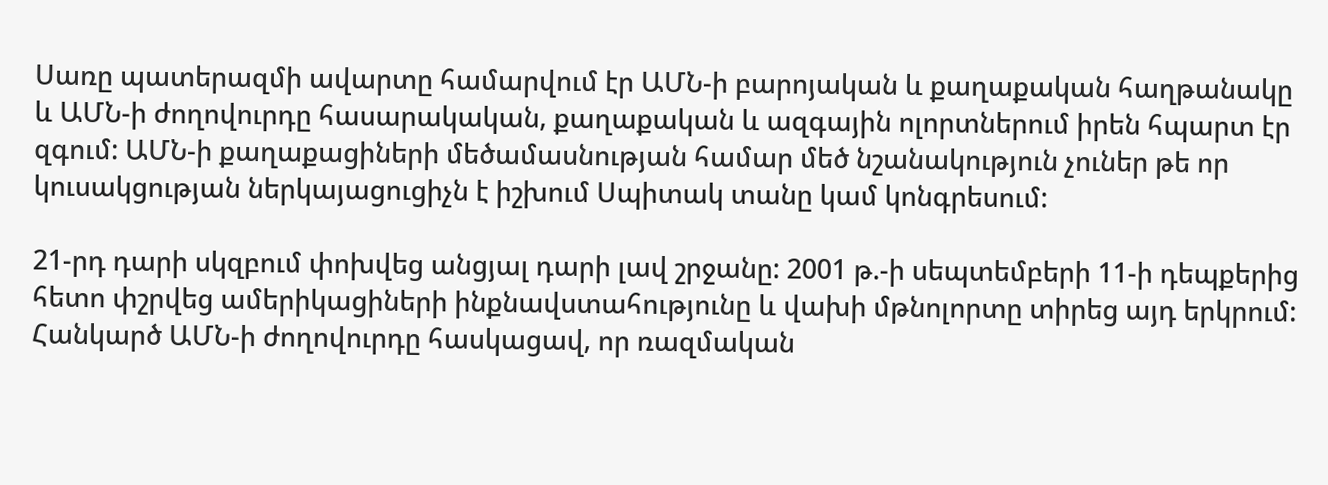Սառը պատերազմի ավարտը համարվում էր ԱՄՆ-ի բարոյական և քաղաքական հաղթանակը և ԱՄՆ-ի ժողովուրդը հասարակական, քաղաքական և ազգային ոլորտներում իրեն հպարտ էր զգում: ԱՄՆ-ի քաղաքացիների մեծամասնության համար մեծ նշանակություն չուներ թե որ կուսակցության ներկայացուցիչն է իշխում Սպիտակ տանը կամ կոնգրեսում:

21-րդ դարի սկզբում փոխվեց անցյալ դարի լավ շրջանը: 2001 թ.-ի սեպտեմբերի 11-ի դեպքերից հետո փշրվեց ամերիկացիների ինքնավստահությունը և վախի մթնոլորտը տիրեց այդ երկրում: Հանկարծ ԱՄՆ-ի ժողովուրդը հասկացավ, որ ռազմական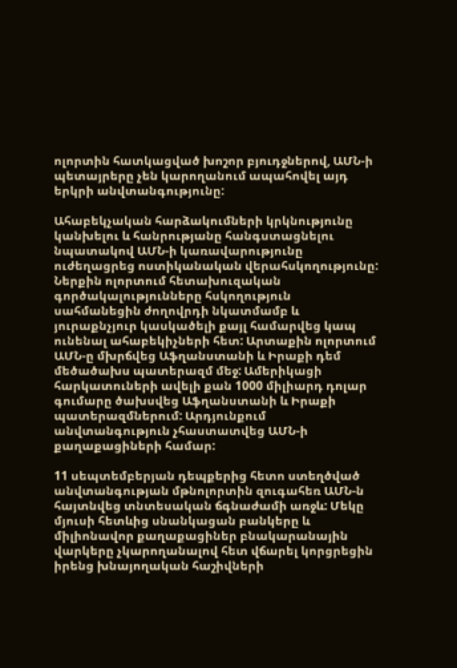ոլորտին հատկացված խոշոր բյուդջներով, ԱՄՆ-ի պետայրերը չեն կարողանում ապահովել այդ երկրի անվտանգությունը:

Ահաբեկչական հարձակումների կրկնությունը կանխելու և հանրությանը հանգստացնելու նպատակով ԱՄՆ-ի կառավարությունը  ուժեղացրեց ոստիկանական վերահսկողությունը: Ներքին ոլորտում հետախուզական գործակալությունները հսկողություն սահմանեցին ժողովրդի նկատմամբ և յուրաքնչյուր կասկածելի քայլ համարվեց կապ ունենալ ահաբեկիչների հետ: Արտաքին ոլորտում ԱՄՆ-ը մխրճվեց Աֆղանստանի և Իրաքի դեմ մեծածախս պատերազմ մեջ: Ամերիկացի հարկատուների ավելի քան 1000 միլիարդ դոլար գումարը ծախսվեց Աֆղանստանի և Իրաքի պատերազմներում: Արդյունքում անվտանգություն չհաստատվեց ԱՄՆ-ի քաղաքացիների համար:

11 սեպտեմբերյան դեպքերից հետո ստեղծված անվտանգության մթնոլորտին զուգահեռ ԱՄՆ-ն հայտնվեց տնտեսական ճգնաժամի առջև: Մեկը մյուսի հետևից սնանկացան բանկերը և միլիոնավոր քաղաքացիներ բնակարանային վարկերը չկարողանալով հետ վճարել կորցրեցին իրենց խնայողական հաշիվների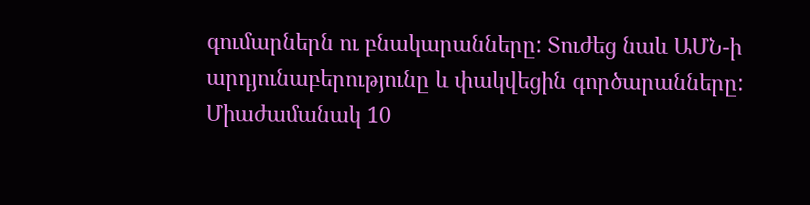գումարներն ու բնակարանները: Տուժեց նաև ԱՄՆ-ի արդյունաբերությունը և փակվեցին գործարանները: Միաժամանակ 10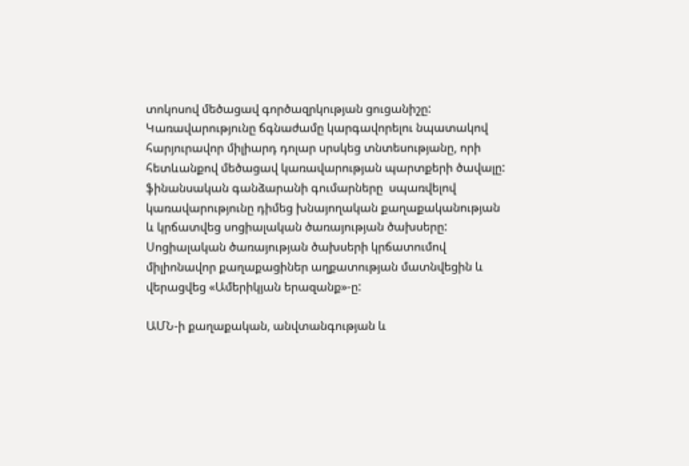տոկոսով մեծացավ գործազրկության ցուցանիշը: Կառավարությունը ճգնաժամը կարգավորելու նպատակով հարյուրավոր միլիարդ դոլար սրսկեց տնտեսությանը, որի հետևանքով մեծացավ կառավարության պարտքերի ծավալը:  ֆինանսական գանձարանի գումարները  սպառվելով կառավարությունը դիմեց խնայողական քաղաքականության և կրճատվեց սոցիալական ծառայության ծախսերը: Սոցիալական ծառայության ծախսերի կրճատումով միլիոնավոր քաղաքացիներ աղքատության մատնվեցին և վերացվեց «Ամերիկյան երազանք»-ը:

ԱՄՆ-ի քաղաքական, անվտանգության և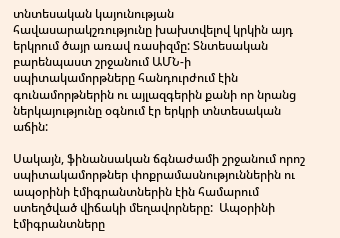տնտեսական կայունության հավասարակշռությունը խախտվելով կրկին այդ երկրում ծայր առավ ռասիզմը: Տնտեսական բարենպաստ շրջանում ԱՄՆ-ի սպիտակամորթները հանդուրժում էին գունամորթներին ու այլազգերին քանի որ նրանց ներկայությունը օգնում էր երկրի տնտեսական աճին:

Սակայն, ֆինանսական ճգնաժամի շրջանում որոշ սպիտակամորթներ փոքրամասնություններին ու ապօրինի էմիգրանտներին էին համարում ստեղծված վիճակի մեղավորները:  Ապօրինի էմիգրանտները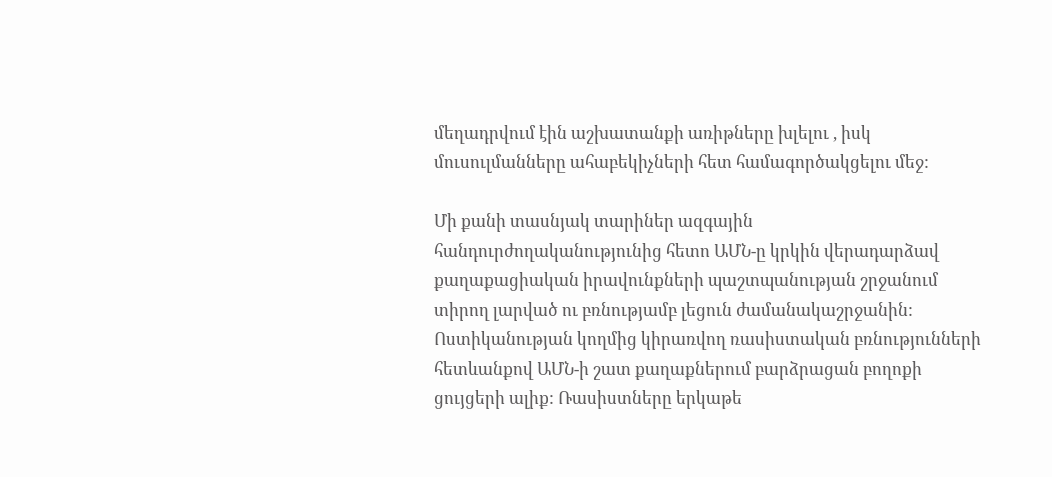մեղադրվում էին աշխատանքի առիթները խլելու , իսկ մուսուլմանները ահաբեկիչների հետ համագործակցելու մեջ:

Մի քանի տասնյակ տարիներ ազգային հանդուրժողականությունից հետո ԱՄՆ-ը կրկին վերադարձավ քաղաքացիական իրավունքների պաշտպանության շրջանում տիրող լարված ու բռնությամբ լեցուն ժամանակաշրջանին: Ոստիկանության կողմից կիրառվող ռասիստական բռնությունների հետևանքով ԱՄՆ-ի շատ քաղաքներում բարձրացան բողոքի ցույցերի ալիք: Ռասիստները երկաթե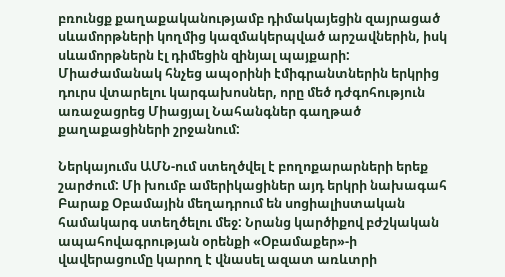բռունցք քաղաքականությամբ դիմակայեցին զայրացած սևամորթների կողմից կազմակերպված արշավներին, իսկ սևամորթներն էլ դիմեցին զինյալ պայքարի: Միաժամանակ հնչեց ապօրինի էմիգրանտներին երկրից դուրս վտարելու կարգախոսներ, որը մեծ դժգոհություն առաջացրեց Միացյալ Նահանգներ գաղթած քաղաքացիների շրջանում:

Ներկայումս ԱՄՆ-ում ստեղծվել է բողոքարարների երեք շարժում: Մի խումբ ամերիկացիներ այդ երկրի նախագահ Բարաք Օբամային մեղադրում են սոցիալիստական համակարգ ստեղծելու մեջ: Նրանց կարծիքով բժշկական ապահովագրության օրենքի «Օբամաքեր»-ի վավերացումը կարող է վնասել ազատ առևտրի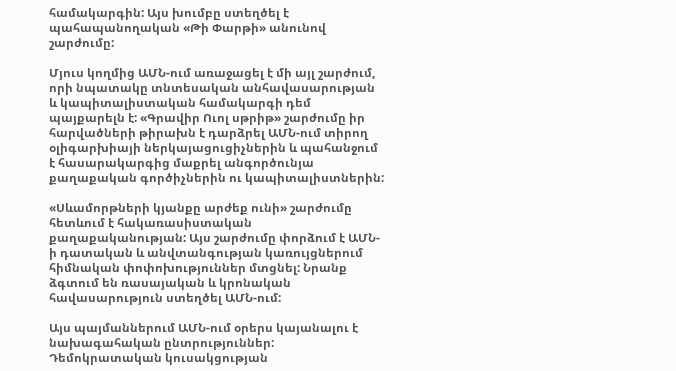համակարգին: Այս խումբը ստեղծել է պահապանողական «Թի Փարթի» անունով շարժումը:

Մյուս կողմից ԱՄՆ-ում առաջացել է մի այլ շարժում, որի նպատակը տնտեսական անհավասարության և կապիտալիստական համակարգի դեմ պայքարելն է: «Գրավիր Ուոլ սթրիթ» շարժումը իր հարվածների թիրախն է դարձրել ԱՄՆ-ում տիրող օլիգարխիայի ներկայացուցիչներին և պահանջում է հասարակարգից մաքրել անգործունյա քաղաքական գործիչներին ու կապիտալիստներին:

«Սևամորթների կյանքը արժեք ունի» շարժումը հետևում է հակառասիստական քաղաքականության: Այս շարժումը փորձում է ԱՄՆ-ի դատական և անվտանգության կառույցներում հիմնական փոփոխություններ մտցնել: Նրանք ձգտում են ռասայական և կրոնական հավասարություն ստեղծել ԱՄՆ-ում:

Այս պայմաններում ԱՄՆ-ում օրերս կայանալու է նախագահական ընտրություններ: Դեմոկրատական կուսակցության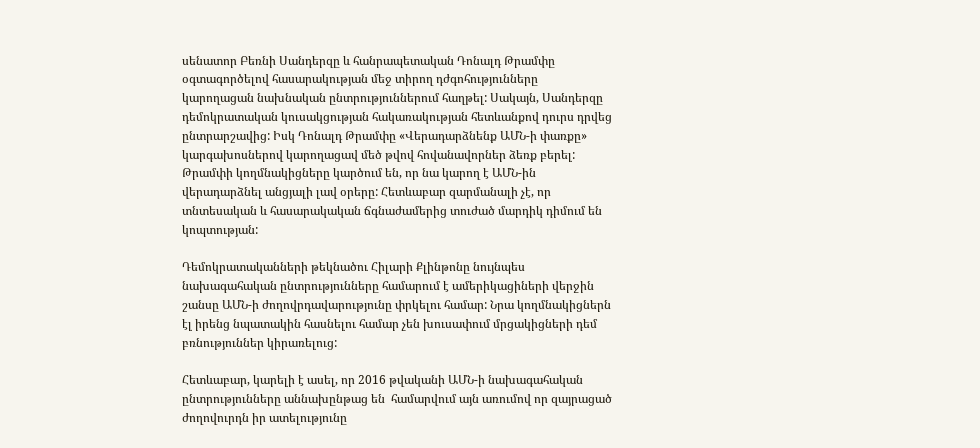սենատոր Բեռնի Սանդերզը և հանրապետական Դոնալդ Թրամփը օգտագործելով հասարակության մեջ տիրող դժգոհությունները կարողացան նախնական ընտրություններում հաղթել: Սակայն, Սանդերզը դեմոկրատական կուսակցության հակառակության հետևանքով դուրս դրվեց ընտրարշավից: Իսկ Դոնալդ Թրամփը «Վերադարձնենք ԱՄՆ-ի փառքը» կարգախոսներով կարողացավ մեծ թվով հովանավորներ ձեռք բերել: Թրամփի կողմնակիցները կարծում են, որ նա կարող է ԱՄՆ-ին վերադարձնել անցյալի լավ օրերը: Հետևաբար զարմանալի չէ, որ տնտեսական և հասարակական ճգնաժամերից տուժած մարդիկ դիմում են կոպտության:

Դեմոկրատականների թեկնածու Հիլարի Քլինթոնը նույնպես նախագահական ընտրությունները համարում է ամերիկացիների վերջին շանսը ԱՄՆ-ի ժողովրդավարությունը փրկելու համար: Նրա կողմնակիցներն էլ իրենց նպատակին հասնելու համար չեն խուսափում մրցակիցների դեմ բռնություններ կիրառելուց:

Հետևաբար, կարելի է ասել, որ 2016 թվականի ԱՄՆ-ի նախագահական ընտրությունները աննախընթաց են  համարվում այն առումով որ զայրացած ժողովուրդն իր ատելությունը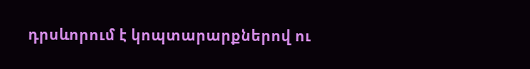դրսևորում է կոպտարարքներով ու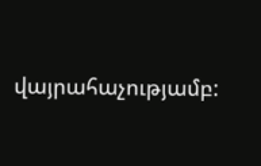վայրահաչությամբ: